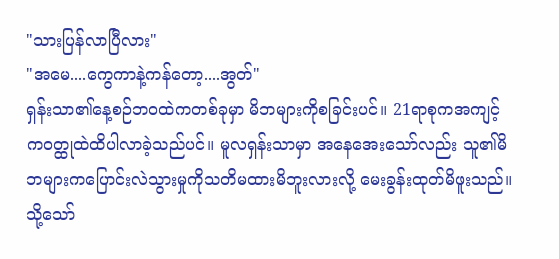"သားပြန်လာပြီလား"
"အမေ....ကွေကာနဲ့ကန်တော့....အွတ်"
ရှန်းသာ၏နေ့စဉ်ဘဝထဲကတစ်ခုမှာ မိဘများကိုစခြင်းပင်။ 21ရာစုကအကျင့်ကဝတ္ထုထဲထိပါလာခဲ့သည်ပင်။ မူလရှန်းသာမှာ အနေအေးသော်လည်း သူ၏မိဘများကပြောင်းလဲသွားမှုကိုသတိမထားမိဘူးလားလို့ မေးခွန်းထုတ်မိဖူးသည်။ သို့သော်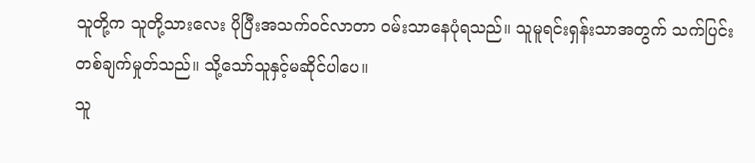သူတို့က သူတို့သားလေး ပိုပြီးအသက်ဝင်လာတာ ဝမ်းသာနေပုံရသည်။ သူမူရင်းရှန်းသာအတွက် သက်ပြင်းတစ်ချက်မှုတ်သည်။ သို့သော်သူနှင့်မဆိုင်ပါပေ။
သူ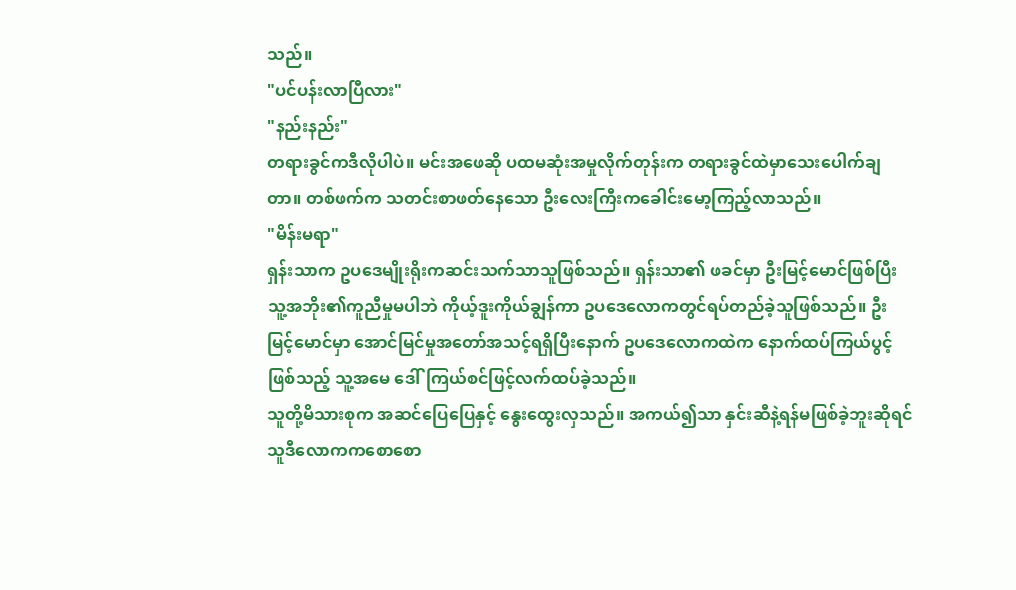သည်။
"ပင်ပန်းလာပြီလား"
"နည်းနည်း"
တရားခွင်ကဒီလိုပါပဲ။ မင်းအဖေဆို ပထမဆုံးအမှုလိုက်တုန်းက တရားခွင်ထဲမှာသေးပေါက်ချတာ။ တစ်ဖက်က သတင်းစာဖတ်နေသော ဦးလေးကြီးကခေါင်းမော့ကြည့်လာသည်။
"မိန်းမရာ"
ရှန်းသာက ဥပဒေမျိုးရိုးကဆင်းသက်သာသူဖြစ်သည်။ ရှန်းသာ၏ ဖခင်မှာ ဦးမြင့်မောင်ဖြစ်ပြီး သူ့အဘိုး၏ကူညီမှုမပါဘဲ ကိုယ့်ဒူးကိုယ်ချွန်ကာ ဥပဒေလောကတွင်ရပ်တည်ခဲ့သူဖြစ်သည်။ ဦးမြင့်မောင်မှာ အောင်မြင်မှုအတော်အသင့်ရရှိပြီးနောက် ဥပဒေလောကထဲက နောက်ထပ်ကြယ်ပွင့်ဖြစ်သည့် သူ့အမေ ဒေါ်ကြယ်စင်ဖြင့်လက်ထပ်ခဲ့သည်။
သူတို့မိသားစုက အဆင်ပြေပြေနှင့် နွေးထွေးလှသည်။ အကယ်၍သာ နှင်းဆီနဲ့ရန်မဖြစ်ခဲ့ဘူးဆိုရင် သူဒီလောကကစောစော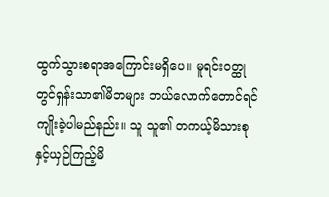ထွက်သွားစရာအကြောင်းမရှိပေ။ မူရင်းဝတ္ထုတွင်ရှန်းသာ၏မိဘများ ဘယ်လောက်တောင်ရင်ကျိုးခဲ့ပါမည်နည်း။ သူ သူ၏ တကယ့်မိသားစုနှင့်ယှဉ်ကြည့်မိ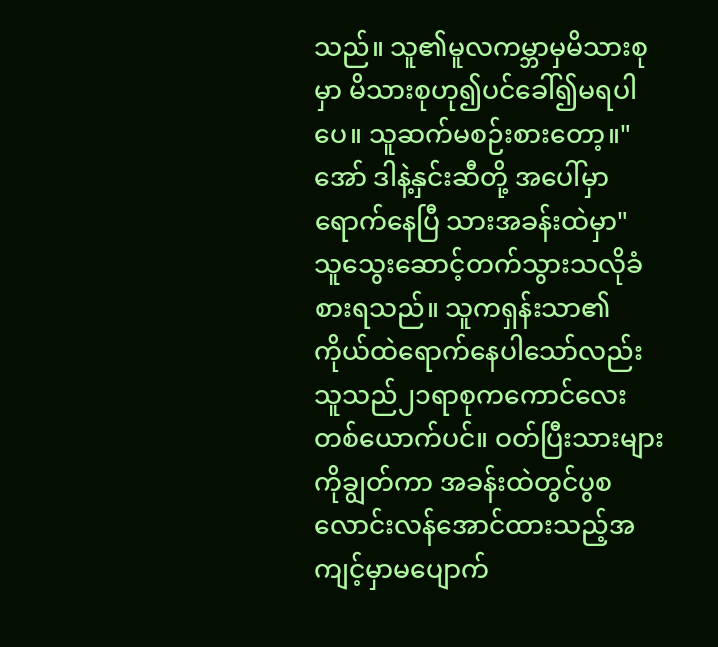သည်။ သူ၏မူလကမ္ဘာမှမိသားစုမှာ မိသားစုဟု၍ပင်ခေါ်၍မရပါပေ။ သူဆက်မစဉ်းစားတော့။"အော် ဒါနဲ့နှင်းဆီတို့ အပေါ်မှာရောက်နေပြီ သားအခန်းထဲမှာ"
သူသွေးဆောင့်တက်သွားသလိုခံစားရသည်။ သူကရှန်းသာ၏ကိုယ်ထဲရောက်နေပါသော်လည်း သူသည်၂၁ရာစုကကောင်လေးတစ်ယောက်ပင်။ ဝတ်ပြီးသားများကိုချွတ်ကာ အခန်းထဲတွင်ပွစလောင်းလန်အောင်ထားသည့်အကျင့်မှာမပျောက်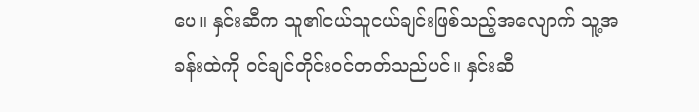ပေ။ နှင်းဆီက သူ၏ငယ်သူငယ်ချင်းဖြစ်သည့်အလျောက် သူ့အခန်းထဲကို ဝင်ချင်တိုင်းဝင်တတ်သည်ပင်။ နှင်းဆီ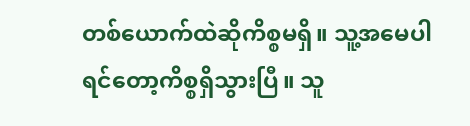တစ်ယောက်ထဲဆိုကိစ္စမရှိ။ သူ့အမေပါရင်တော့ကိစ္စရှိသွားပြီ။ သူ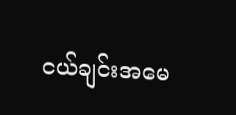ငယ်ချင်းအမေ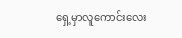ရှေ့မှာလူကောင်းလေး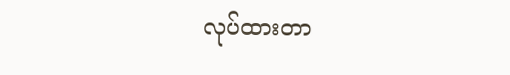လုပ်ထားတာ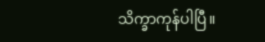သိက္ခာကုန်ပါပြီ။